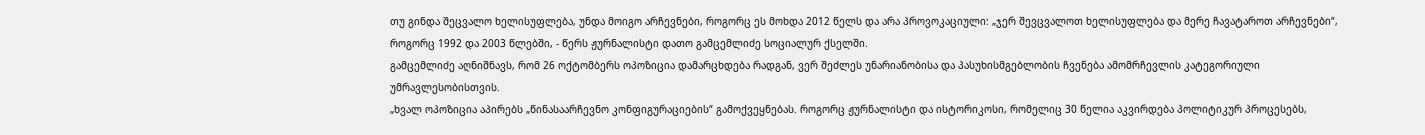თუ გინდა შეცვალო ხელისუფლება, უნდა მოიგო არჩევნები, როგორც ეს მოხდა 2012 წელს და არა პროვოკაციული: „ჯერ შევცვალოთ ხელისუფლება და მერე ჩავატაროთ არჩევნები“, როგორც 1992 და 2003 წლებში, - წერს ჟურნალისტი დათო გამცემლიძე სოციალურ ქსელში.
გამცემლიძე აღნიშნავს, რომ 26 ოქტომბერს ოპოზიცია დამარცხდება რადგან, ვერ შეძლეს უნარიანობისა და პასუხისმგებლობის ჩვენება ამომრჩევლის კატეგორიული უმრავლესობისთვის.
„ხვალ ოპოზიცია აპირებს „წინასაარჩევნო კონფიგურაციების“ გამოქვეყნებას. როგორც ჟურნალისტი და ისტორიკოსი, რომელიც 30 წელია აკვირდება პოლიტიკურ პროცესებს,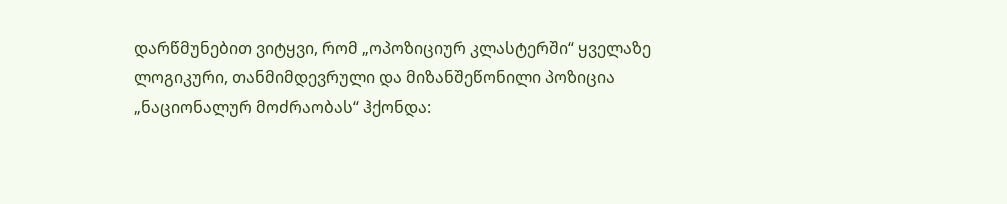დარწმუნებით ვიტყვი, რომ „ოპოზიციურ კლასტერში“ ყველაზე ლოგიკური, თანმიმდევრული და მიზანშეწონილი პოზიცია „ნაციონალურ მოძრაობას“ ჰქონდა: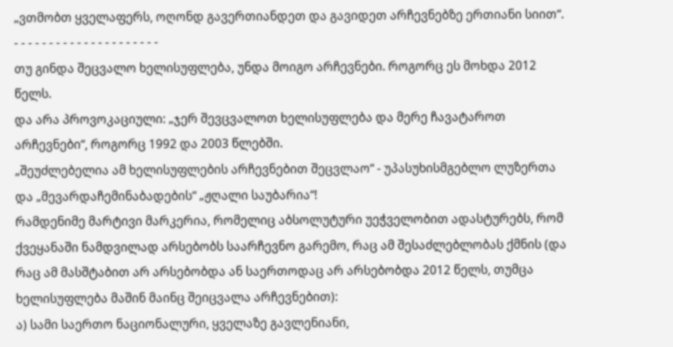„ვთმობთ ყველაფერს, ოღონდ გავერთიანდეთ და გავიდეთ არჩევნებზე ერთიანი სიით“.
- - - - - - - - - - - - - - - - - - - - -
თუ გინდა შეცვალო ხელისუფლება, უნდა მოიგო არჩევნები. როგორც ეს მოხდა 2012 წელს.
და არა პროვოკაციული: „ჯერ შევცვალოთ ხელისუფლება და მერე ჩავატაროთ არჩევნები“, როგორც 1992 და 2003 წლებში.
„შეუძლებელია ამ ხელისუფლების არჩევნებით შეცვლაო“ - უპასუხისმგებლო ლუზერთა და „მევარდაჩემინაბადების“ „ჟღალი საუბარია“!
რამდენიმე მარტივი მარკერია, რომელიც აბსოლუტური უეჭველობით ადასტურებს, რომ ქვეყანაში ნამდვილად არსებობს საარჩევნო გარემო, რაც ამ შესაძლებლობას ქმნის (და რაც ამ მასშტაბით არ არსებობდა ან საერთოდაც არ არსებობდა 2012 წელს, თუმცა ხელისუფლება მაშინ მაინც შეიცვალა არჩევნებით):
ა) სამი საერთო ნაციონალური, ყველაზე გავლენიანი,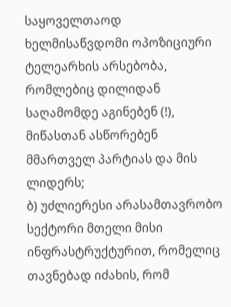საყოველთაოდ ხელმისაწვდომი ოპოზიციური ტელეარხის არსებობა, რომლებიც დილიდან საღამომდე აგინებენ (!), მიწასთან ასწორებენ მმართველ პარტიას და მის ლიდერს;
ბ) უძლიერესი არასამთავრობო სექტორი მთელი მისი ინფრასტრუქტურით, რომელიც თავნებად იძახის, რომ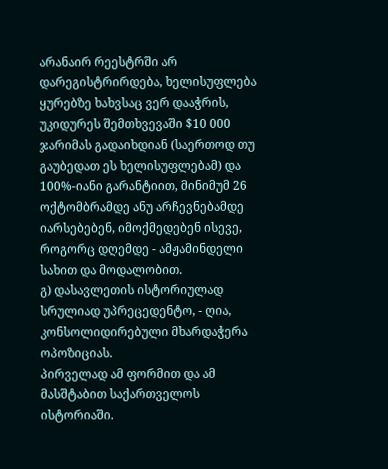არანაირ რეესტრში არ დარეგისტრირდება, ხელისუფლება ყურებზე ხახვსაც ვერ დააჭრის, უკიდურეს შემთხვევაში $10 000 ჯარიმას გადაიხდიან (საერთოდ თუ გაუბედათ ეს ხელისუფლებამ) და 100%-იანი გარანტიით, მინიმუმ 26 ოქტომბრამდე ანუ არჩევნებამდე იარსებებენ, იმოქმედებენ ისევე, როგორც დღემდე - ამჟამინდელი სახით და მოდალობით.
გ) დასავლეთის ისტორიულად სრულიად უპრეცედენტო, - ღია, კონსოლიდირებული მხარდაჭერა ოპოზიციას.
პირველად ამ ფორმით და ამ მასშტაბით საქართველოს ისტორიაში.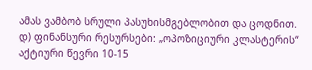ამას ვამბობ სრული პასუხისმგებლობით და ცოდნით.
დ) ფინანსური რესურსები: „ოპოზიციური კლასტერის“ აქტიური წევრი 10-15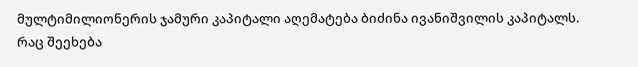მულტიმილიონერის ჯამური კაპიტალი აღემატება ბიძინა ივანიშვილის კაპიტალს.
რაც შეეხება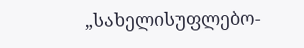„სახელისუფლებო-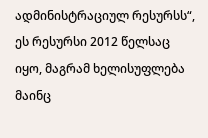ადმინისტრაციულ რესურსს“, ეს რესურსი 2012 წელსაც იყო, მაგრამ ხელისუფლება მაინც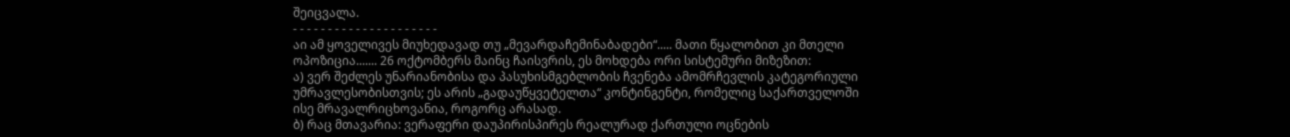შეიცვალა.
- - - - - - - - - - - - - - - - - - - - -
აი ამ ყოველივეს მიუხედავად თუ „მევარდაჩემინაბადები“..... მათი წყალობით კი მთელი ოპოზიცია....... 26 ოქტომბერს მაინც ჩაისვრის, ეს მოხდება ორი სისტემური მიზეზით:
ა) ვერ შეძლეს უნარიანობისა და პასუხისმგებლობის ჩვენება ამომრჩევლის კატეგორიული უმრავლესობისთვის; ეს არის „გადაუწყვეტელთა“ კონტინგენტი, რომელიც საქართველოში ისე მრავალრიცხოვანია, როგორც არასად.
ბ) რაც მთავარია: ვერაფერი დაუპირისპირეს რეალურად ქართული ოცნების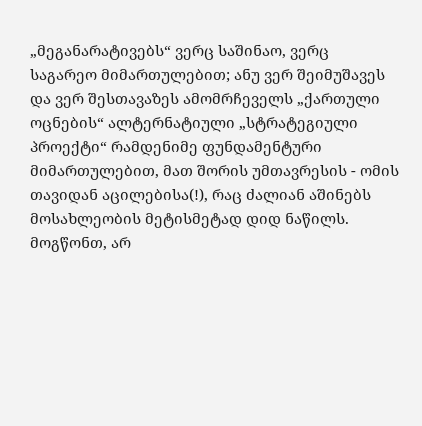„მეგანარატივებს“ ვერც საშინაო, ვერც საგარეო მიმართულებით; ანუ ვერ შეიმუშავეს და ვერ შესთავაზეს ამომრჩეველს „ქართული ოცნების“ ალტერნატიული „სტრატეგიული პროექტი“ რამდენიმე ფუნდამენტური მიმართულებით, მათ შორის უმთავრესის - ომის თავიდან აცილებისა(!), რაც ძალიან აშინებს მოსახლეობის მეტისმეტად დიდ ნაწილს.
მოგწონთ, არ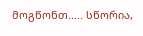მოგწონთ..... სწორია,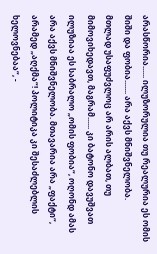არასწორია...... ილუზორულია თუ რეალურია ეს ომის შიში და ფობია....... არა აქვს მნიშვნელობა.
მთლად უსაფუძვლოც არ არის ალბათ, თუ მიმოვიხედავთ, მაგრამ...... კი ბატონო დავუშვათ ილუზიაა ეს საბრალო „ომის ფობია“, ოღონდ ამას არა აქვს მნიშვნელობა. მთავარია არა „ფაქტი“, არამედ „აღქმა“! პოლიტიკა კი შესაძლებლის ხელოვნებაა“, -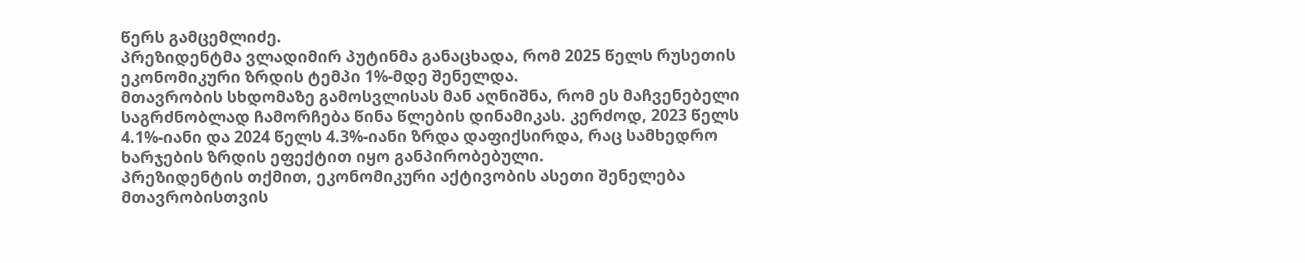წერს გამცემლიძე.
პრეზიდენტმა ვლადიმირ პუტინმა განაცხადა, რომ 2025 წელს რუსეთის ეკონომიკური ზრდის ტემპი 1%-მდე შენელდა.
მთავრობის სხდომაზე გამოსვლისას მან აღნიშნა, რომ ეს მაჩვენებელი საგრძნობლად ჩამორჩება წინა წლების დინამიკას. კერძოდ, 2023 წელს 4.1%-იანი და 2024 წელს 4.3%-იანი ზრდა დაფიქსირდა, რაც სამხედრო ხარჯების ზრდის ეფექტით იყო განპირობებული.
პრეზიდენტის თქმით, ეკონომიკური აქტივობის ასეთი შენელება მთავრობისთვის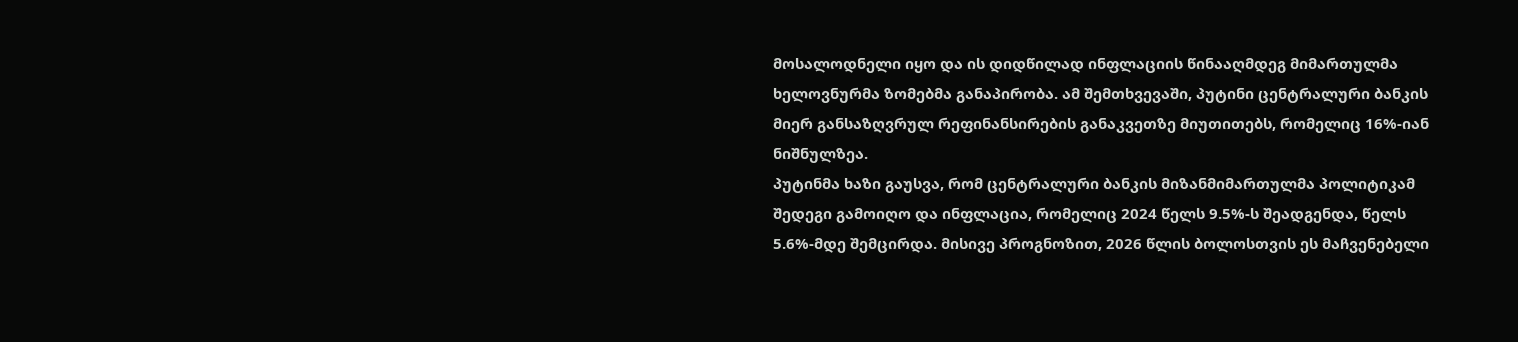მოსალოდნელი იყო და ის დიდწილად ინფლაციის წინააღმდეგ მიმართულმა ხელოვნურმა ზომებმა განაპირობა. ამ შემთხვევაში, პუტინი ცენტრალური ბანკის მიერ განსაზღვრულ რეფინანსირების განაკვეთზე მიუთითებს, რომელიც 16%-იან ნიშნულზეა.
პუტინმა ხაზი გაუსვა, რომ ცენტრალური ბანკის მიზანმიმართულმა პოლიტიკამ შედეგი გამოიღო და ინფლაცია, რომელიც 2024 წელს 9.5%-ს შეადგენდა, წელს 5.6%-მდე შემცირდა. მისივე პროგნოზით, 2026 წლის ბოლოსთვის ეს მაჩვენებელი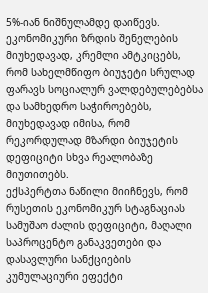5%-იან ნიშნულამდე დაიწევს.
ეკონომიკური ზრდის შენელების მიუხედავად, კრემლი ამტკიცებს, რომ სახელმწიფო ბიუჯეტი სრულად ფარავს სოციალურ ვალდებულებებსა და სამხედრო საჭიროებებს, მიუხედავად იმისა, რომ რეკორდულად მზარდი ბიუჯეტის დეფიციტი სხვა რეალობაზე მიუთითებს.
ექსპერტთა ნაწილი მიიჩნევს, რომ რუსეთის ეკონომიკურ სტაგნაციას სამუშაო ძალის დეფიციტი, მაღალი საპროცენტო განაკვეთები და დასავლური სანქციების კუმულაციური ეფექტი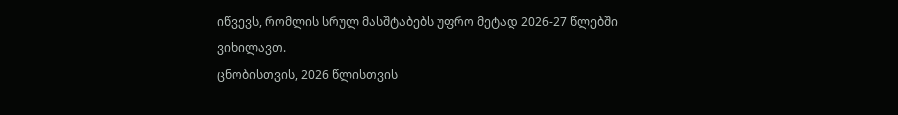იწვევს, რომლის სრულ მასშტაბებს უფრო მეტად 2026-27 წლებში ვიხილავთ.
ცნობისთვის, 2026 წლისთვის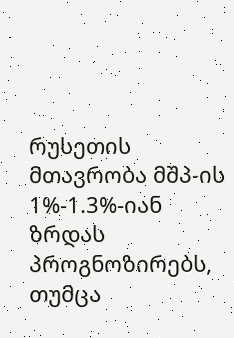რუსეთის მთავრობა მშპ-ის 1%-1.3%-იან ზრდას პროგნოზირებს, თუმცა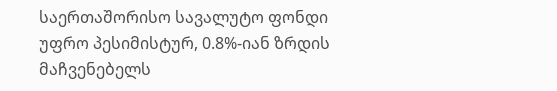საერთაშორისო სავალუტო ფონდი უფრო პესიმისტურ, 0.8%-იან ზრდის მაჩვენებელს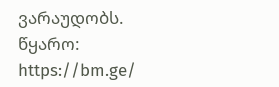ვარაუდობს.
წყარო: https://bm.ge/